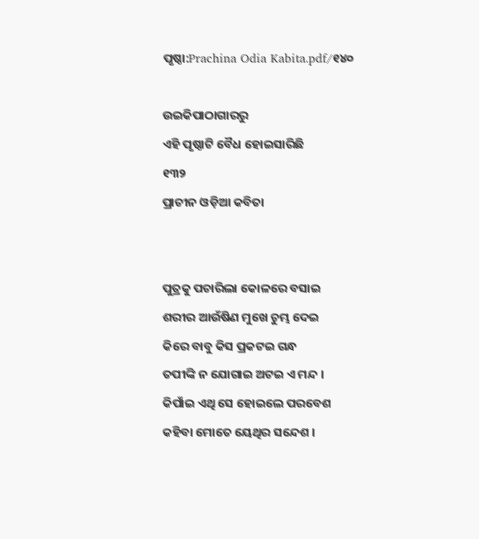ପୃଷ୍ଠା:Prachina Odia Kabita.pdf/୧୪୦

ଉଇକିପାଠାଗାର‌ରୁ
ଏହି ପୃଷ୍ଠାଟି ବୈଧ ହୋଇସାରିଛି
୧୩୨
ପ୍ରାଚୀନ ଓଡ଼ିଆ କବିତା


ପୁତ୍ରକୁ ପଚାରିଲା କୋଳରେ ବସାଇ
ଶରୀର ଆଉଁଷିଣ ମୁଖେ ଚୁମ୍ଭ ଦେଇ
କିରେ ବାବୁ କିସ ପ୍ରକଟଇ ଗନ୍ଧ
ତପୀଙ୍କି ନ ଯୋଗାଇ ଅଟଇ ଏ ମନ୍ଦ ।
କିପାଁଇ ଏଥି ସେ ହୋଇଲେ ପରବେଶ
କହିବା ମୋତେ ୟେଥିର ସନ୍ଦେଶ ।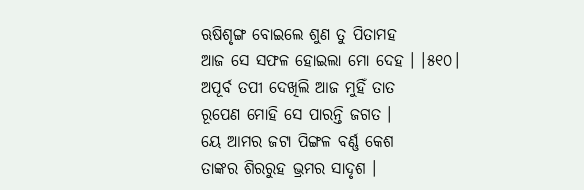ଋଷିଶୃଙ୍ଗ ବୋଇଲେ ଶୁଣ ତୁ ପିତାମହ
ଆଜ ସେ ସଫଳ ହୋଇଲା ମୋ ଦେହ । ।୫୧୦।
ଅପୂର୍ବ ତପୀ ଦେଖିଲି ଆଜ ମୁହିଁ ତାତ
ରୂପେଣ ମୋହି ସେ ପାରନ୍ତି ଜଗତ ।
ୟେ ଆମର ଜଟା ପିଙ୍ଗଳ ବର୍ଣ୍ଣ କେଶ
ତାଙ୍କର ଶିରରୁହ ଭ୍ରମର ସାଦୃଶ ।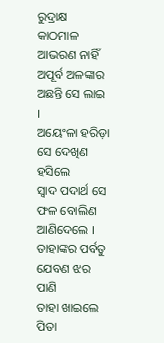ରୁଦ୍ରାକ୍ଷ କାଠମାଳ ଆଭରଣ ନାହିଁ
ଅପୂର୍ବ ଅଳଙ୍କାର ଅଛନ୍ତି ସେ ଲାଇ ।
ଅୟେଂଳା ହରିଡ଼ା ସେ ଦେଖିଣ ହସିଲେ
ସ୍ୱାଦ ପଦାର୍ଥ ସେ ଫଳ ବୋଲିଣ ଆଣିଦେଲେ ।
ତାହାଙ୍କର ପର୍ବତୁ ଯେବଣ ଝର ପାଣି
ତାହା ଖାଇଲେ ପିତା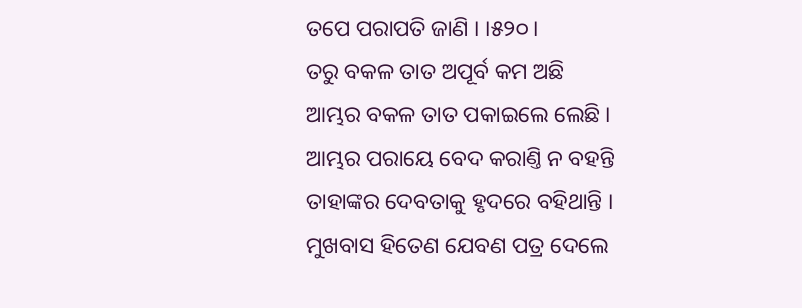ତପେ ପରାପତି ଜାଣି । ।୫୨୦।
ତରୁ ବକଳ ତାତ ଅପୂର୍ବ କମ ଅଛି
ଆମ୍ଭର ବକଳ ତାତ ପକାଇଲେ ଲେଛି ।
ଆମ୍ଭର ପରାୟେ ବେଦ କରାଣ୍ତି ନ ବହନ୍ତି
ତାହାଙ୍କର ଦେବତାକୁ ହୃଦରେ ବହିଥାନ୍ତି ।
ମୁଖବାସ ହିତେଣ ଯେବଣ ପତ୍ର ଦେଲେ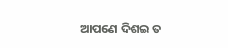ଆପଣେ ଦିଶଇ ତ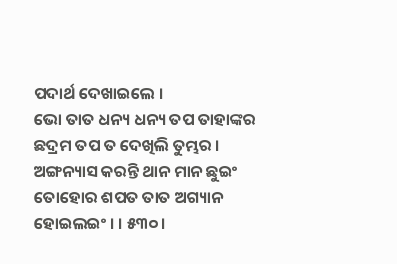ପଦାର୍ଥ ଦେଖାଇଲେ ।
ଭୋ ତାତ ଧନ୍ୟ ଧନ୍ୟ ତପ ତାହାଙ୍କର
ଛଦ୍ରମ ତପ ତ ଦେଖିଲି ତୁମ୍ଭର ।
ଅଙ୍ଗନ୍ୟାସ କରନ୍ତି ଥାନ ମାନ ଛୁଇଂ
ତୋହୋର ଶପତ ତାତ ଅଗ୍ୟାନ ହୋଇଲଇଂ । । ୫୩୦ ।